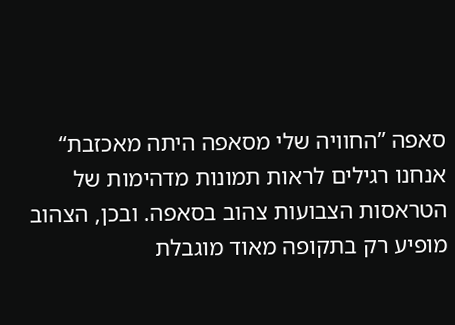סאפה ”החוויה שלי מסאפה היתה מאכזבת“
אנחנו רגילים לראות תמונות מדהימות של הטראסות הצבועות צהוב בסאפה. ובכן, הצהוב מופיע רק בתקופה מאוד מוגבלת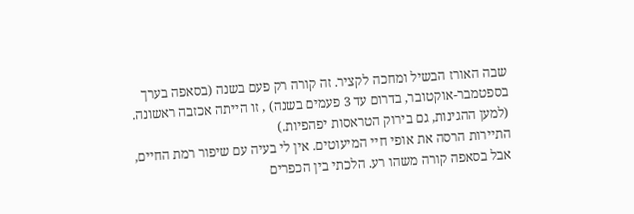שבה האורז הבשיל ומחכה לקציר. זה קורה רק פעם בשנה (בסאפה בערך בספטמבר-אוקטובר, בדרום עד 3 פעמים בשנה) , זו הייתה אכזבה ראשונה. (למען ההגינות, גם בירוק הטראסות יפהפיות.)
התיירות הרסה את אופי חיי המיעוטים. אין לי בעיה עם שיפור רמת החיים, אבל בסאפה קורה משהו רע. הלכתי בין הכפרים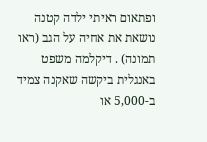ופתאום ראיתי ילדה קטנה נושאת את אחיה על הגב (ראו תמונה) . דיקלמה משפט באנגלית ביקשה שאקנה צמיד ב-5,000 או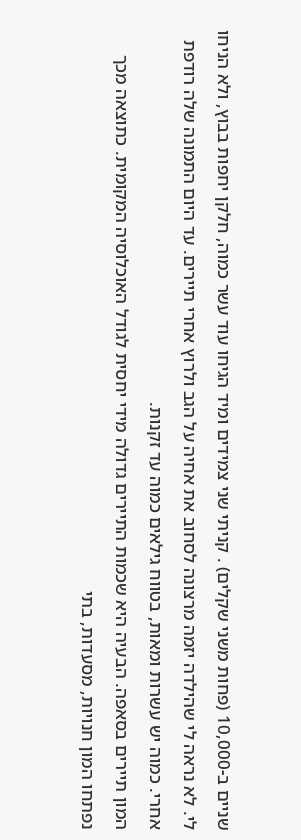שניים ב-10,000 (פחות משני שקלים) . קניתי שני צמידים ומיד הגיחו עוד עשר כמוה, חלקן יחפות בבוץ, ולא הניחו לי. לא נראה לי שהילדה יזמה מרצונה לסחוב את אחיה על הגב ולרוץ אחרי תיירים. עד היום התמונה שלה רודפת אחרי. כמוה יש עשרות ומאות, בטווח גילאים כמוה עד זקנות.
המון תיירים בסאפה. הבעיה היא שכמות התיירים גדולה מידי יחסית לגודל האוכלוסיה המקומית. כתוצאה מכך נפתחו המון חנויות, מסעדות, בתי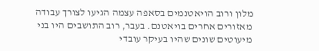מלון ורוב הויאטנמים בסאפה עצמה הגיעו לצורך עבודה מאזורים אחרים בויאטנם. בעבר, רוב התושבים היו בני מיעוטים שונים שהיו בעיקר עובדי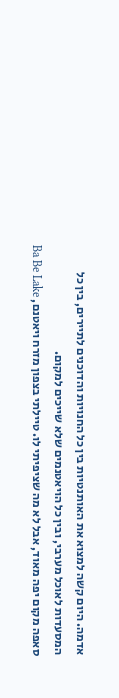אדמה. היום קשה למצוא את האותנטיות בין כל החנויות והדוכנים לתיירים, בין כל המסעדות לאוכל מערבי, ובין כל הויאטנמים שלא שייכים למקום.
סאפה מקום יפה מאוד, אבל לא מה שציפיתי לו. טיילתי בצפון מזרח ויאטנם, Ba Be Lake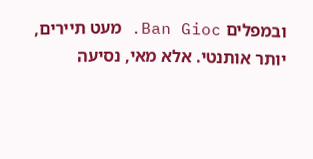ובמפלים Ban Gioc. מעט תיירים, יותר אותנטי. אלא מאי, נסיעה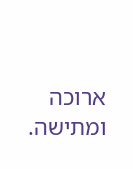ארוכה ומתישה.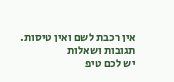אין רכבת לשם ואין טיסות.
תגובות ושאלות
יש לכם טיפ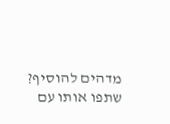מדהים להוסיף?
שתפו אותו עם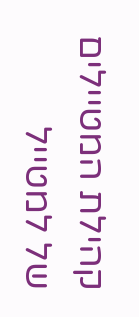קהילת המטיילים של למטייל